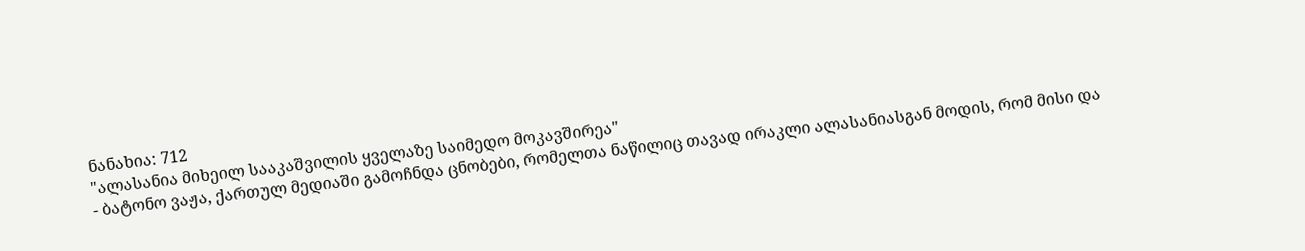ნანახია: 712
"ალასანია მიხეილ სააკაშვილის ყველაზე საიმედო მოკავშირეა"
- ბატონო ვაჟა, ქართულ მედიაში გამოჩნდა ცნობები, რომელთა ნაწილიც თავად ირაკლი ალასანიასგან მოდის, რომ მისი და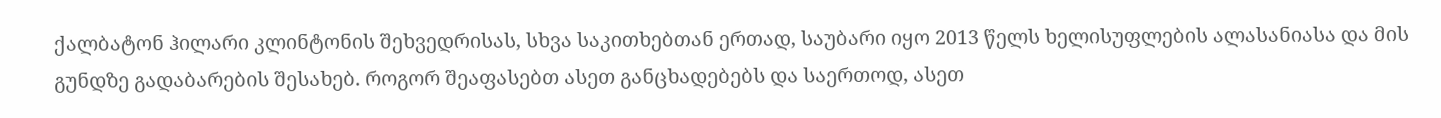ქალბატონ ჰილარი კლინტონის შეხვედრისას, სხვა საკითხებთან ერთად, საუბარი იყო 2013 წელს ხელისუფლების ალასანიასა და მის გუნდზე გადაბარების შესახებ. როგორ შეაფასებთ ასეთ განცხადებებს და საერთოდ, ასეთ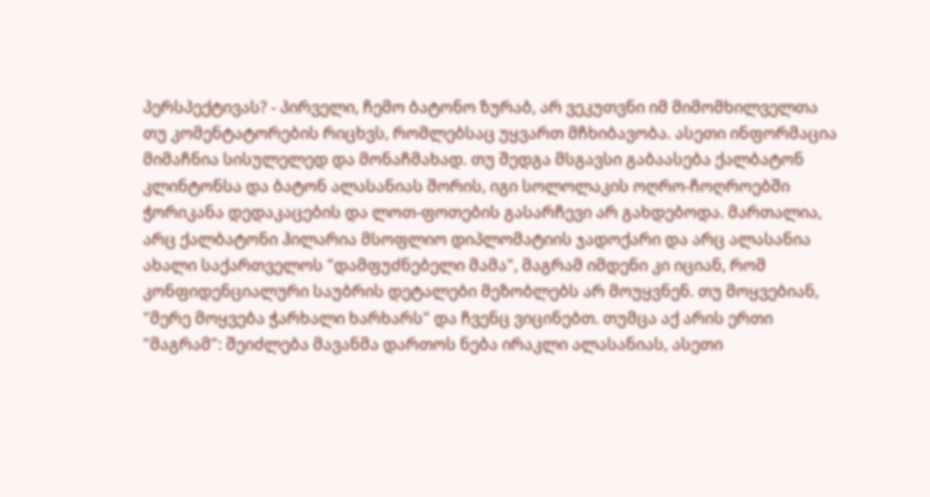პერსპექტივას? - პირველი, ჩემო ბატონო ზურაბ, არ ვეკუთვნი იმ მიმომხილველთა თუ კომენტატორების რიცხვს, რომლებსაც უყვართ მჩხიბავობა. ასეთი ინფორმაცია მიმაჩნია სისულელედ და მონაჩმახად. თუ შედგა მსგავსი გაბაასება ქალბატონ კლინტონსა და ბატონ ალასანიას შორის, იგი სოლოლაკის ოღრო-ჩოღროებში ჭორიკანა დედაკაცების და ლოთ-ფოთების გასარჩევი არ გახდებოდა. მართალია, არც ქალბატონი ჰილარია მსოფლიო დიპლომატიის ჯადოქარი და არც ალასანია ახალი საქართველოს "დამფუძნებელი მამა", მაგრამ იმდენი კი იციან, რომ კონფიდენციალური საუბრის დეტალები მეზობლებს არ მოუყვნენ. თუ მოყვებიან, "მერე მოყვება ჭარხალი ხარხარს" და ჩვენც ვიცინებთ. თუმცა აქ არის ერთი "მაგრამ": შეიძლება მავანმა დართოს ნება ირაკლი ალასანიას, ასეთი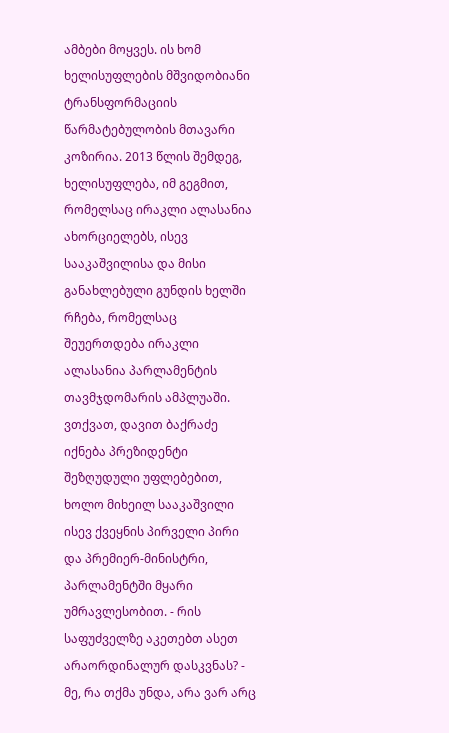ამბები მოყვეს. ის ხომ ხელისუფლების მშვიდობიანი ტრანსფორმაციის წარმატებულობის მთავარი კოზირია. 2013 წლის შემდეგ, ხელისუფლება, იმ გეგმით, რომელსაც ირაკლი ალასანია ახორციელებს, ისევ სააკაშვილისა და მისი განახლებული გუნდის ხელში რჩება, რომელსაც შეუერთდება ირაკლი ალასანია პარლამენტის თავმჯდომარის ამპლუაში. ვთქვათ, დავით ბაქრაძე იქნება პრეზიდენტი შეზღუდული უფლებებით, ხოლო მიხეილ სააკაშვილი ისევ ქვეყნის პირველი პირი და პრემიერ-მინისტრი, პარლამენტში მყარი უმრავლესობით. - რის საფუძველზე აკეთებთ ასეთ არაორდინალურ დასკვნას? - მე, რა თქმა უნდა, არა ვარ არც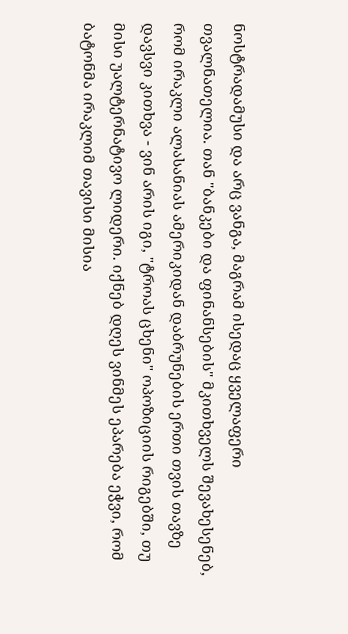ნოსტრადამუსი და არც ვანგა, მაგრამ ისედაც ყველაფერი თვალნათელია. თან "ბანკები და ფინანსების" მკითხველს შევახესენებ, რომ ირაკლი ალასანიას ამერიკიდან დაბრუნების ერთი თვის თავზე დავსვი კითხვა - ვინ არის იგი, "ტროას ცხენი" ოპოზიციის რიგებში, თუ მისი უალტერნატივო ლიდერი. იქნებ დღეს ვინმეს ეპარება ეჭვი, რომ ბატონმა ირაკლიმ თავისი მისია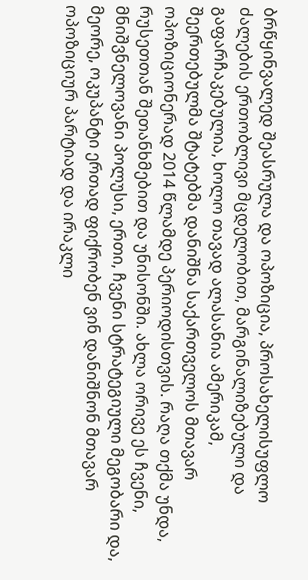ბრწყინვალედ შეასრულა და ოპოზიცია, პროსახელისუფლო ძალების ერთობლივი მცდელობით, მარგინალიზებული და გაფარჩაკებულია, ხოლო თავად ალასანია ამერიკამ, შეერთებულმა შტატებმა დანიშნა საქართველოს მთავარ ოპოზიციონერად 2014 წლამდე პერიოდისთვის. რაღა თქმა უნდა, რუსეთთან შეთანხმებით და უნისონში. ახლა ორივე ეს ჩვენი, მნიშვნელოვანი პოლუსი, ერთი, ჩვენი სტრატეგიული მეგობარი და, მეორე, ოკუპანტი ერთად ფიქრობენ ვინ დანიშნონ მთავარ ოპოზიციურ პარტიად და ირაკლი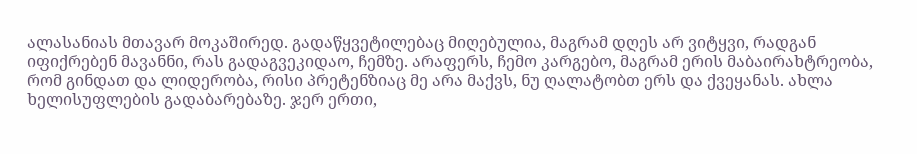ალასანიას მთავარ მოკაშირედ. გადაწყვეტილებაც მიღებულია, მაგრამ დღეს არ ვიტყვი, რადგან იფიქრებენ მავანნი, რას გადაგვეკიდაო, ჩემზე. არაფერს, ჩემო კარგებო, მაგრამ ერის მაბაირახტრეობა, რომ გინდათ და ლიდერობა, რისი პრეტენზიაც მე არა მაქვს, ნუ ღალატობთ ერს და ქვეყანას. ახლა ხელისუფლების გადაბარებაზე. ჯერ ერთი,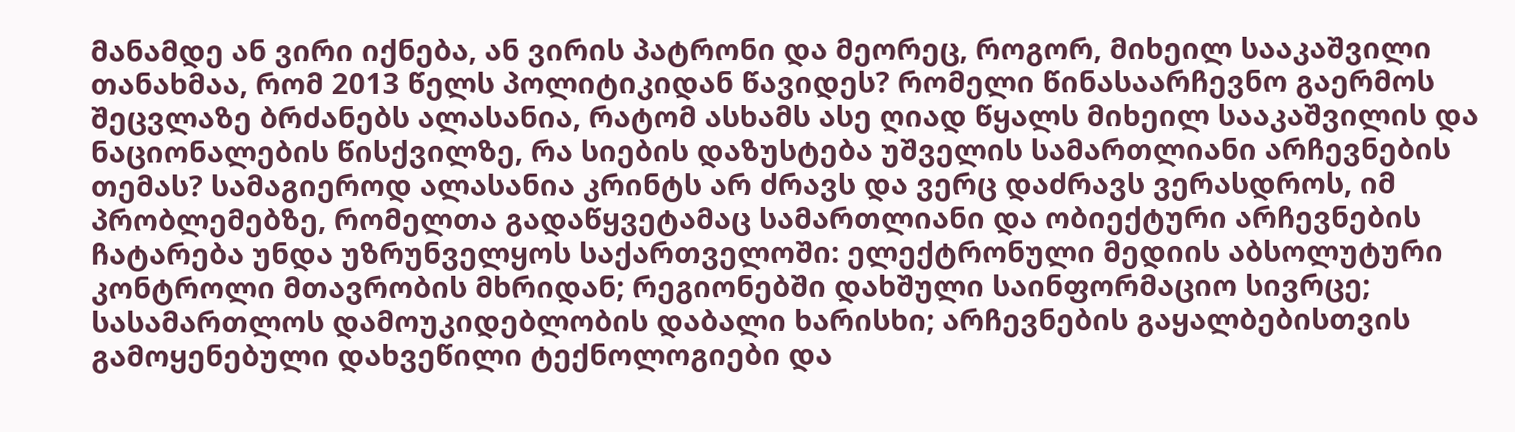მანამდე ან ვირი იქნება, ან ვირის პატრონი და მეორეც, როგორ, მიხეილ სააკაშვილი თანახმაა, რომ 2013 წელს პოლიტიკიდან წავიდეს? რომელი წინასაარჩევნო გაერმოს შეცვლაზე ბრძანებს ალასანია, რატომ ასხამს ასე ღიად წყალს მიხეილ სააკაშვილის და ნაციონალების წისქვილზე, რა სიების დაზუსტება უშველის სამართლიანი არჩევნების თემას? სამაგიეროდ ალასანია კრინტს არ ძრავს და ვერც დაძრავს ვერასდროს, იმ პრობლემებზე, რომელთა გადაწყვეტამაც სამართლიანი და ობიექტური არჩევნების ჩატარება უნდა უზრუნველყოს საქართველოში: ელექტრონული მედიის აბსოლუტური კონტროლი მთავრობის მხრიდან; რეგიონებში დახშული საინფორმაციო სივრცე; სასამართლოს დამოუკიდებლობის დაბალი ხარისხი; არჩევნების გაყალბებისთვის გამოყენებული დახვეწილი ტექნოლოგიები და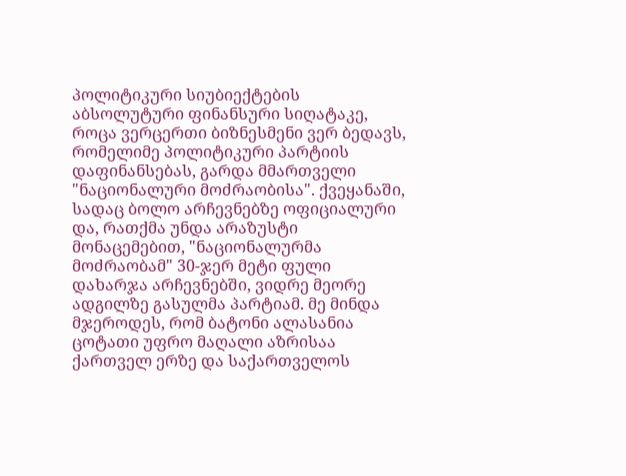პოლიტიკური სიუბიექტების აბსოლუტური ფინანსური სიღატაკე, როცა ვერცერთი ბიზნესმენი ვერ ბედავს, რომელიმე პოლიტიკური პარტიის დაფინანსებას, გარდა მმართველი "ნაციონალური მოძრაობისა". ქვეყანაში, სადაც ბოლო არჩევნებზე ოფიციალური და, რათქმა უნდა არაზუსტი მონაცემებით, "ნაციონალურმა მოძრაობამ" 30-ჯერ მეტი ფული დახარჯა არჩევნებში, ვიდრე მეორე ადგილზე გასულმა პარტიამ. მე მინდა მჯეროდეს, რომ ბატონი ალასანია ცოტათი უფრო მაღალი აზრისაა ქართველ ერზე და საქართველოს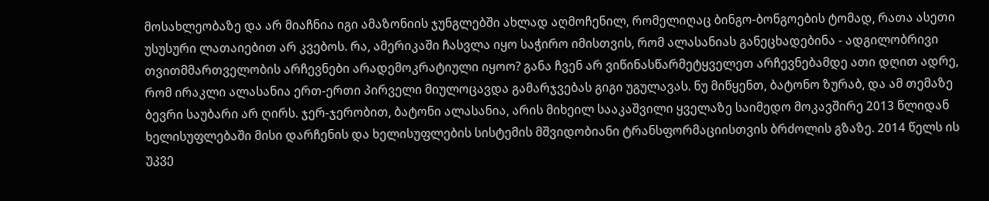მოსახლეობაზე და არ მიაჩნია იგი ამაზონიის ჯუნგლებში ახლად აღმოჩენილ, რომელიღაც ბინგო-ბონგოების ტომად, რათა ასეთი უსუსური ლათაიებით არ კვებოს. რა, ამერიკაში ჩასვლა იყო საჭირო იმისთვის, რომ ალასანიას განეცხადებინა - ადგილობრივი თვითმმართველობის არჩევნები არადემოკრატიული იყოო? განა ჩვენ არ ვიწინასწარმეტყველეთ არჩევნებამდე ათი დღით ადრე, რომ ირაკლი ალასანია ერთ-ერთი პირველი მიულოცავდა გამარჯვებას გიგი უგულავას. ნუ მიწყენთ, ბატონო ზურაბ, და ამ თემაზე ბევრი საუბარი არ ღირს. ჯერ-ჯერობით, ბატონი ალასანია, არის მიხეილ სააკაშვილი ყველაზე საიმედო მოკავშირე 2013 წლიდან ხელისუფლებაში მისი დარჩენის და ხელისუფლების სისტემის მშვიდობიანი ტრანსფორმაციისთვის ბრძოლის გზაზე. 2014 წელს ის უკვე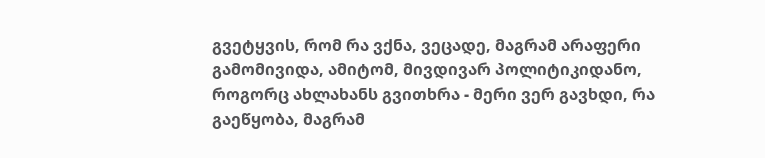გვეტყვის, რომ რა ვქნა, ვეცადე, მაგრამ არაფერი გამომივიდა, ამიტომ, მივდივარ პოლიტიკიდანო, როგორც ახლახანს გვითხრა - მერი ვერ გავხდი, რა გაეწყობა, მაგრამ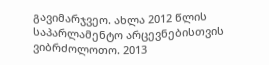გავიმარჯვეო. ახლა 2012 წლის საპარლამენტო არცევნებისთვის ვიბრძოლოთო. 2013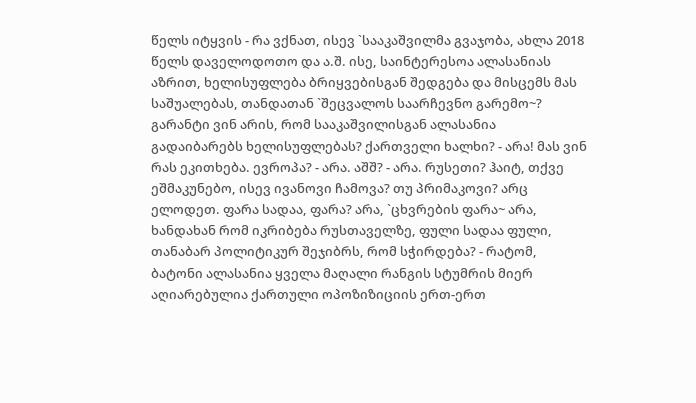წელს იტყვის - რა ვქნათ, ისევ `სააკაშვილმა გვაჯობა, ახლა 2018 წელს დაველოდოთო და ა.შ. ისე, საინტერესოა ალასანიას აზრით, ხელისუფლება ბრიყვებისგან შედგება და მისცემს მას საშუალებას, თანდათან `შეცვალოს საარჩევნო გარემო~? გარანტი ვინ არის, რომ სააკაშვილისგან ალასანია გადაიბარებს ხელისუფლებას? ქართველი ხალხი? - არა! მას ვინ რას ეკითხება. ევროპა? - არა. აშშ? - არა. რუსეთი? ჰაიტ, თქვე ეშმაკუნებო, ისევ ივანოვი ჩამოვა? თუ პრიმაკოვი? არც ელოდეთ. ფარა სადაა, ფარა? არა, `ცხვრების ფარა~ არა, ხანდახან რომ იკრიბება რუსთაველზე, ფული სადაა ფული, თანაბარ პოლიტიკურ შეჯიბრს, რომ სჭირდება? - რატომ, ბატონი ალასანია ყველა მაღალი რანგის სტუმრის მიერ აღიარებულია ქართული ოპოზიზიციის ერთ-ერთ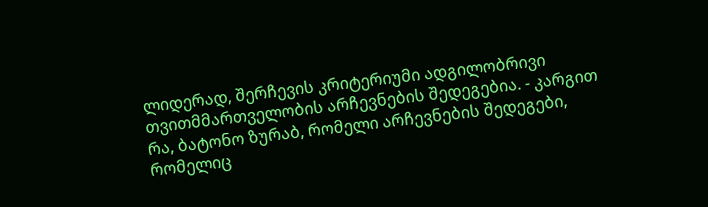ლიდერად, შერჩევის კრიტერიუმი ადგილობრივი თვითმმართველობის არჩევნების შედეგებია. - კარგით რა, ბატონო ზურაბ, რომელი არჩევნების შედეგები, რომელიც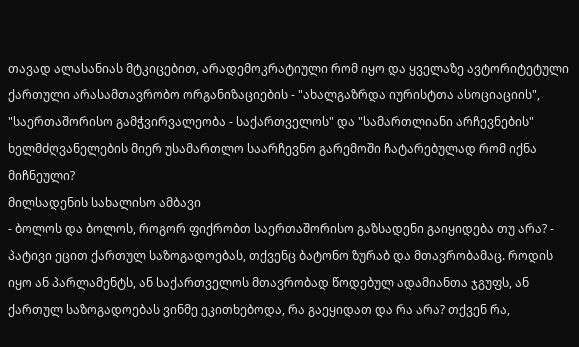თავად ალასანიას მტკიცებით, არადემოკრატიული რომ იყო და ყველაზე ავტორიტეტული ქართული არასამთავრობო ორგანიზაციების - "ახალგაზრდა იურისტთა ასოციაციის", "საერთაშორისო გამჭვირვალეობა - საქართველოს" და "სამართლიანი არჩევნების" ხელმძღვანელების მიერ უსამართლო საარჩევნო გარემოში ჩატარებულად რომ იქნა მიჩნეული?
მილსადენის სახალისო ამბავი
- ბოლოს და ბოლოს, როგორ ფიქრობთ საერთაშორისო გაზსადენი გაიყიდება თუ არა? - პატივი ეცით ქართულ საზოგადოებას, თქვენც ბატონო ზურაბ და მთავრობამაც. როდის იყო ან პარლამენტს, ან საქართველოს მთავრობად წოდებულ ადამიანთა ჯგუფს, ან ქართულ საზოგადოებას ვინმე ეკითხებოდა, რა გაეყიდათ და რა არა? თქვენ რა,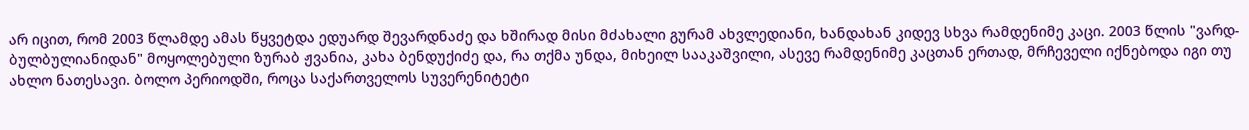არ იცით, რომ 2003 წლამდე ამას წყვეტდა ედუარდ შევარდნაძე და ხშირად მისი მძახალი გურამ ახვლედიანი, ხანდახან კიდევ სხვა რამდენიმე კაცი. 2003 წლის "ვარდ-ბულბულიანიდან" მოყოლებული ზურაბ ჟვანია, კახა ბენდუქიძე და, რა თქმა უნდა, მიხეილ სააკაშვილი, ასევე რამდენიმე კაცთან ერთად, მრჩეველი იქნებოდა იგი თუ ახლო ნათესავი. ბოლო პერიოდში, როცა საქართველოს სუვერენიტეტი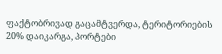ფაქტობრივად გაცამტვერდა, ტერიტორიების 20% დაიკარგა, პორტები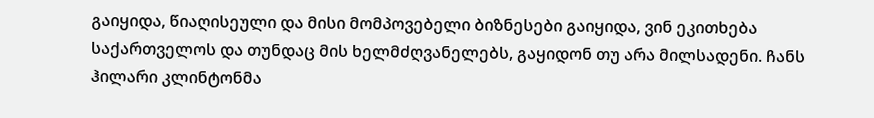გაიყიდა, წიაღისეული და მისი მომპოვებელი ბიზნესები გაიყიდა, ვინ ეკითხება საქართველოს და თუნდაც მის ხელმძღვანელებს, გაყიდონ თუ არა მილსადენი. ჩანს ჰილარი კლინტონმა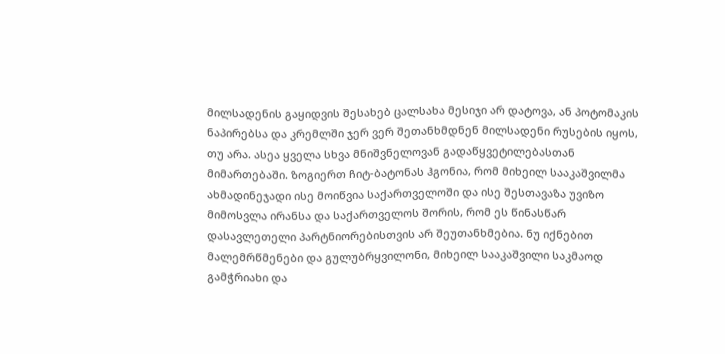მილსადენის გაყიდვის შესახებ ცალსახა მესიჯი არ დატოვა, ან პოტომაკის ნაპირებსა და კრემლში ჯერ ვერ შეთანხმდნენ მილსადენი რუსების იყოს, თუ არა. ასეა ყველა სხვა მნიშვნელოვან გადაწყვეტილებასთან მიმართებაში. ზოგიერთ ჩიტ-ბატონას ჰგონია, რომ მიხეილ სააკაშვილმა ახმადინეჯადი ისე მოიწვია საქართველოში და ისე შესთავაზა უვიზო მიმოსვლა ირანსა და საქართველოს შორის, რომ ეს წინასწარ დასავლეთელი პარტნიორებისთვის არ შეუთანხმებია. ნუ იქნებით მალემრწმენები და გულუბრყვილონი, მიხეილ სააკაშვილი საკმაოდ გამჭრიახი და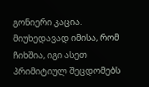გონიერი კაცია. მიუხედავად იმისა, რომ ჩიხშია, იგი ასეთ პრიმიტიულ შეცდომებს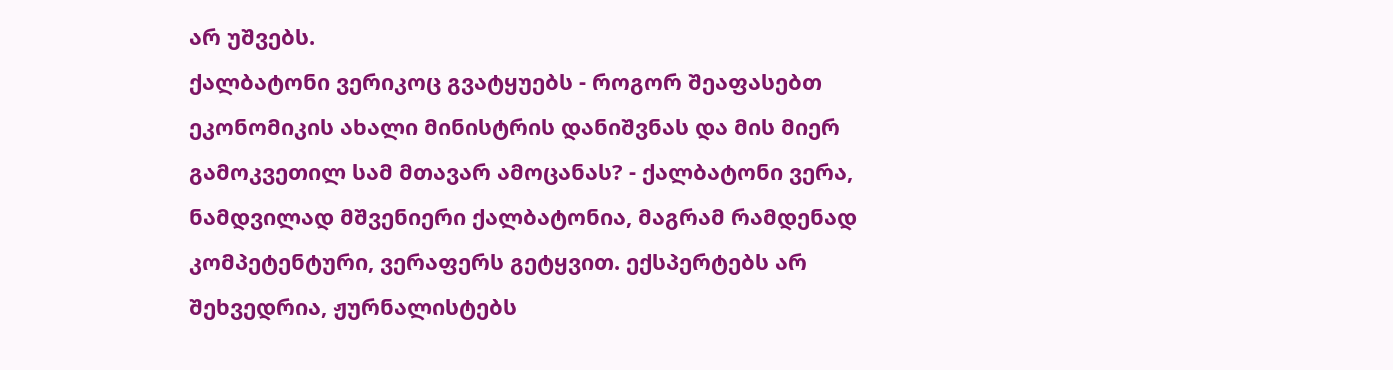არ უშვებს.
ქალბატონი ვერიკოც გვატყუებს - როგორ შეაფასებთ ეკონომიკის ახალი მინისტრის დანიშვნას და მის მიერ გამოკვეთილ სამ მთავარ ამოცანას? - ქალბატონი ვერა, ნამდვილად მშვენიერი ქალბატონია, მაგრამ რამდენად კომპეტენტური, ვერაფერს გეტყვით. ექსპერტებს არ შეხვედრია, ჟურნალისტებს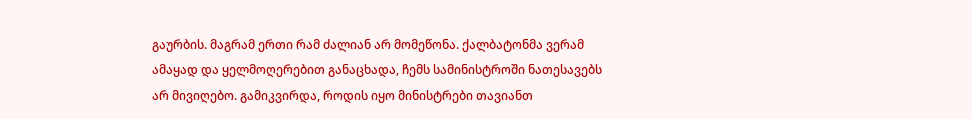გაურბის. მაგრამ ერთი რამ ძალიან არ მომეწონა. ქალბატონმა ვერამ ამაყად და ყელმოღერებით განაცხადა, ჩემს სამინისტროში ნათესავებს არ მივიღებო. გამიკვირდა, როდის იყო მინისტრები თავიანთ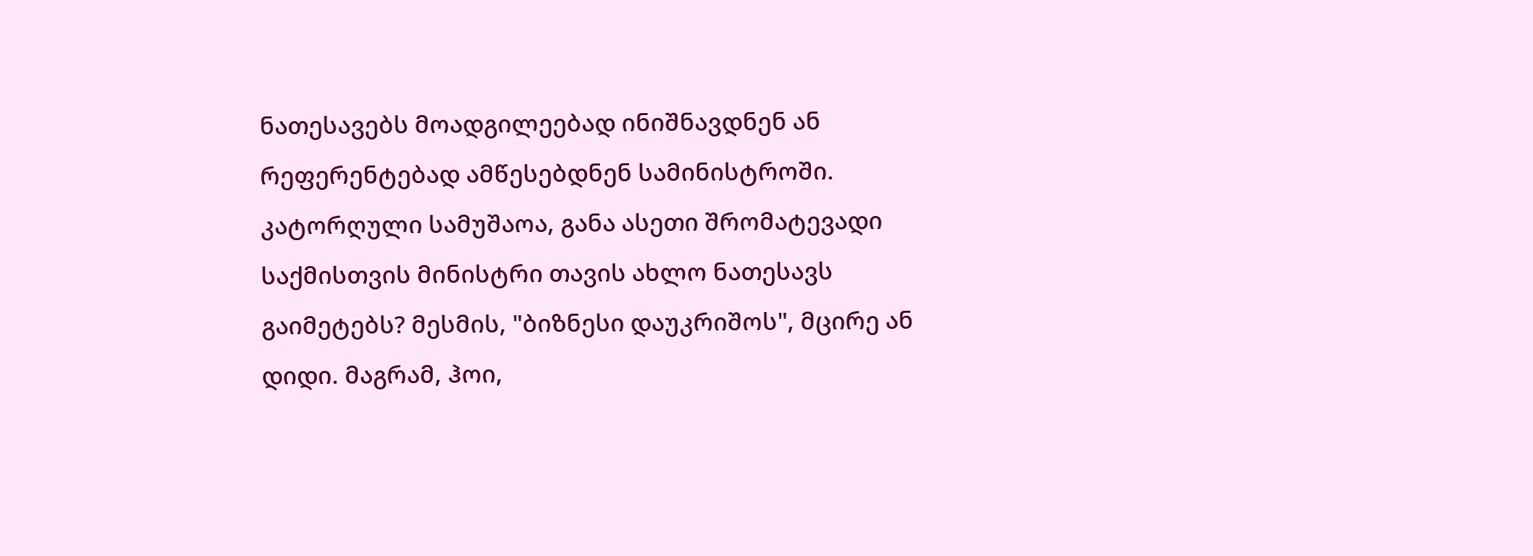ნათესავებს მოადგილეებად ინიშნავდნენ ან რეფერენტებად ამწესებდნენ სამინისტროში. კატორღული სამუშაოა, განა ასეთი შრომატევადი საქმისთვის მინისტრი თავის ახლო ნათესავს გაიმეტებს? მესმის, "ბიზნესი დაუკრიშოს", მცირე ან დიდი. მაგრამ, ჰოი,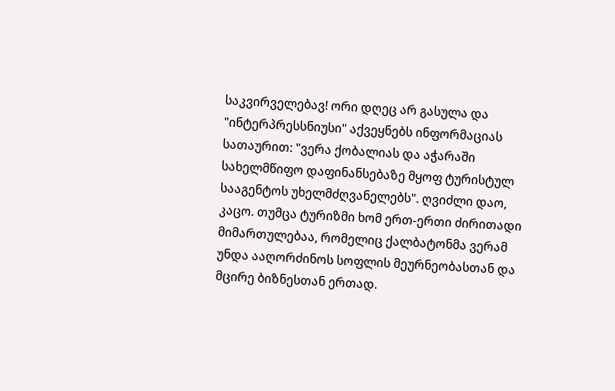საკვირველებავ! ორი დღეც არ გასულა და "ინტერპრესსნიუსი" აქვეყნებს ინფორმაციას სათაურით: "ვერა ქობალიას და აჭარაში სახელმწიფო დაფინანსებაზე მყოფ ტურისტულ სააგენტოს უხელმძღვანელებს". ღვიძლი დაო, კაცო. თუმცა ტურიზმი ხომ ერთ-ერთი ძირითადი მიმართულებაა, რომელიც ქალბატონმა ვერამ უნდა ააღორძინოს სოფლის მეურნეობასთან და მცირე ბიზნესთან ერთად.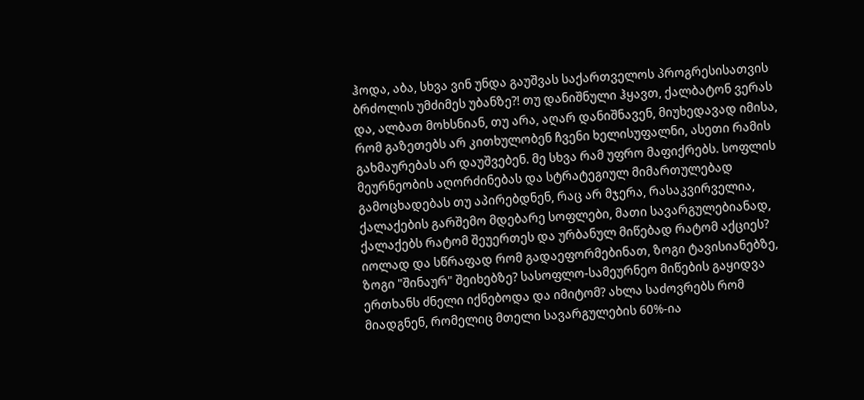ჰოდა, აბა, სხვა ვინ უნდა გაუშვას საქართველოს პროგრესისათვის ბრძოლის უმძიმეს უბანზე?! თუ დანიშნული ჰყავთ, ქალბატონ ვერას და, ალბათ მოხსნიან, თუ არა, აღარ დანიშნავენ, მიუხედავად იმისა, რომ გაზეთებს არ კითხულობენ ჩვენი ხელისუფალნი, ასეთი რამის გახმაურებას არ დაუშვებენ. მე სხვა რამ უფრო მაფიქრებს. სოფლის მეურნეობის აღორძინებას და სტრატეგიულ მიმართულებად გამოცხადებას თუ აპირებდნენ, რაც არ მჯერა, რასაკვირველია, ქალაქების გარშემო მდებარე სოფლები, მათი სავარგულებიანად, ქალაქებს რატომ შეუერთეს და ურბანულ მიწებად რატომ აქციეს? იოლად და სწრაფად რომ გადაეფორმებინათ, ზოგი ტავისიანებზე, ზოგი "შინაურ" შეიხებზე? სასოფლო-სამეურნეო მიწების გაყიდვა ერთხანს ძნელი იქნებოდა და იმიტომ? ახლა საძოვრებს რომ მიადგნენ, რომელიც მთელი სავარგულების 60%-ია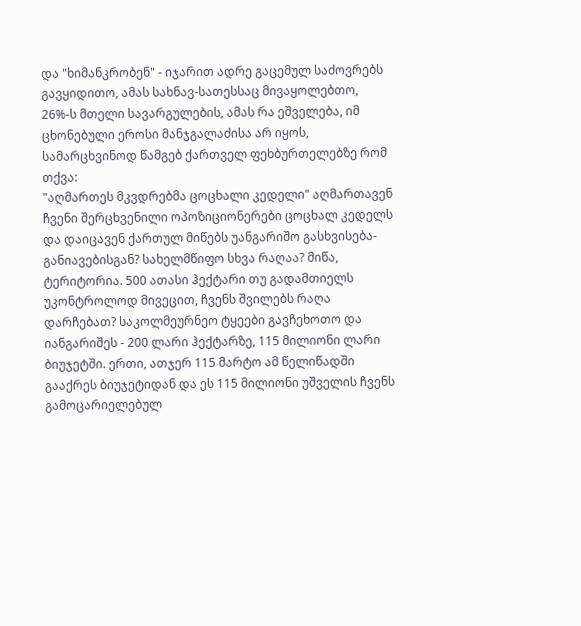და "ხიმანკრობენ" - იჯარით ადრე გაცემულ საძოვრებს გავყიდითო, ამას სახნავ-სათესსაც მივაყოლებთო, 26%-ს მთელი სავარგულების, ამას რა ეშველება, იმ ცხონებული ეროსი მანჯგალაძისა არ იყოს, სამარცხვინოდ წამგებ ქართველ ფეხბურთელებზე რომ თქვა:
"აღმართეს მკვდრებმა ცოცხალი კედელი" აღმართავენ ჩვენი შერცხვენილი ოპოზიციონერები ცოცხალ კედელს და დაიცავენ ქართულ მიწებს უანგარიშო გასხვისება-განიავებისგან? სახელმწიფო სხვა რაღაა? მიწა, ტერიტორია. 500 ათასი ჰექტარი თუ გადამთიელს უკონტროლოდ მივეცით, ჩვენს შვილებს რაღა დარჩებათ? საკოლმეურნეო ტყეები გავჩეხოთო და იანგარიშეს - 200 ლარი ჰექტარზე, 115 მილიონი ლარი ბიუჯეტში. ერთი, ათჯერ 115 მარტო ამ წელიწადში გააქრეს ბიუჯეტიდან და ეს 115 მილიონი უშველის ჩვენს გამოცარიელებულ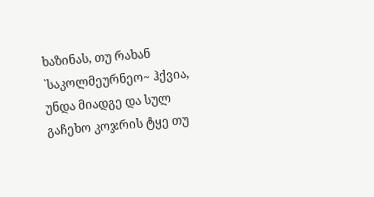ხაზინას, თუ რახან `საკოლმეურნეო~ ჰქვია, უნდა მიადგე და სულ გაჩეხო კოჯრის ტყე თუ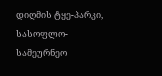დიღმის ტყე-პარკი, სასოფლო-სამეურნეო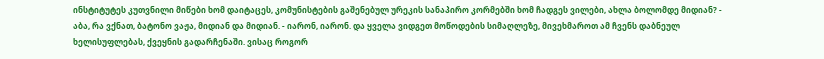ინსტიტუტეს კუთვნილი მიწები ხომ დაიტაცეს, კომუნისტების გაშენებულ ურეკის სანაპირო კორმებში ხომ ჩადგეს ვილები, ახლა ბოლომდე მიდიან? - აბა, რა ვქნათ, ბატონო ვაჟა, მიდიან და მიდიან. - იარონ, იარონ. და ყველა ვიდგეთ მოწოდების სიმაღლეზე, მივეხმაროთ ამ ჩვენს დაბნეულ ხელისუფლებას, ქვეყნის გადარჩენაში. ვისაც როგორ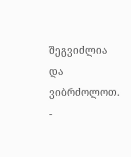შეგვიძლია და ვიბრძოლოთ.
-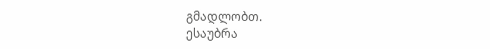გმადლობთ.
ესაუბრა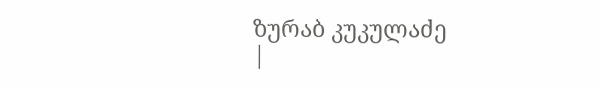ზურაბ კუკულაძე
|